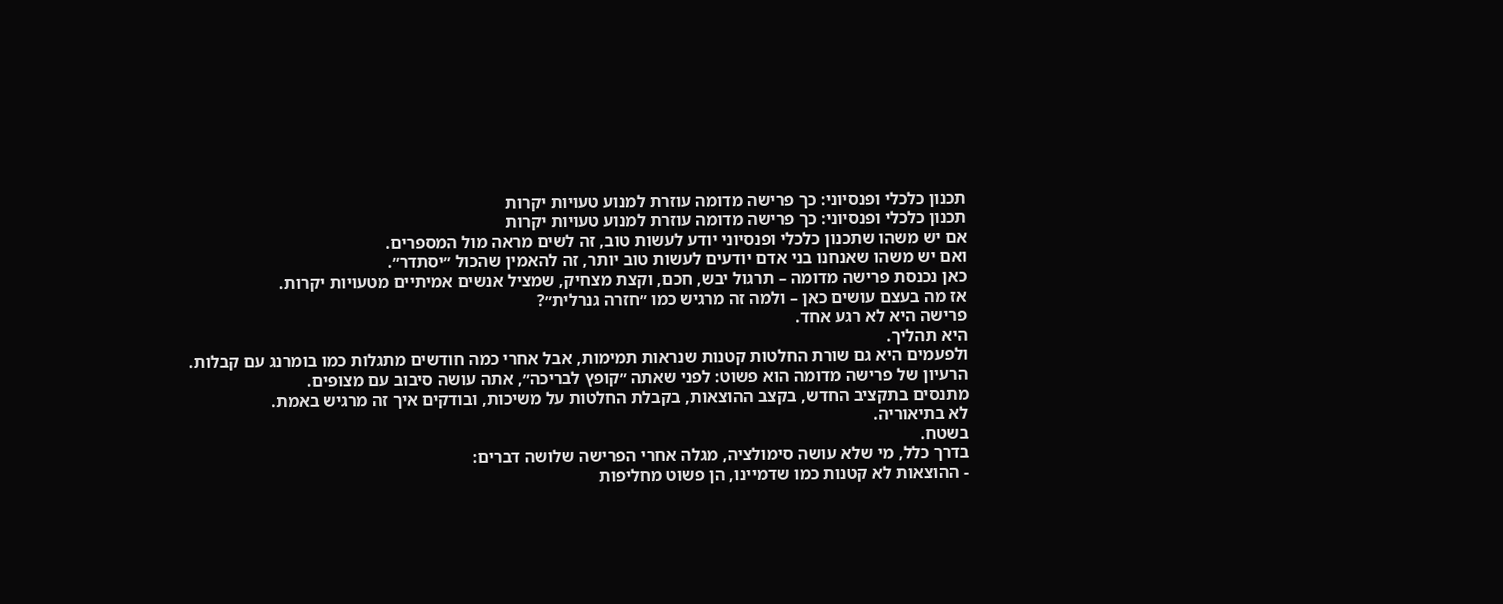תכנון כלכלי ופנסיוני: כך פרישה מדומה עוזרת למנוע טעויות יקרות
תכנון כלכלי ופנסיוני: כך פרישה מדומה עוזרת למנוע טעויות יקרות
אם יש משהו שתכנון כלכלי ופנסיוני יודע לעשות טוב, זה לשים מראה מול המספרים.
ואם יש משהו שאנחנו בני אדם יודעים לעשות טוב יותר, זה להאמין שהכול ״יסתדר״.
כאן נכנסת פרישה מדומה – תרגול יבש, חכם, וקצת מצחיק, שמציל אנשים אמיתיים מטעויות יקרות.
אז מה בעצם עושים כאן – ולמה זה מרגיש כמו ״חזרה גנרלית״?
פרישה היא לא רגע אחד.
היא תהליך.
ולפעמים היא גם שורת החלטות קטנות שנראות תמימות, אבל אחרי כמה חודשים מתגלות כמו בומרנג עם קבלות.
הרעיון של פרישה מדומה הוא פשוט: לפני שאתה ״קופץ לבריכה״, אתה עושה סיבוב עם מצופים.
מתנסים בתקציב החדש, בקצב ההוצאות, בקבלת החלטות על משיכות, ובודקים איך זה מרגיש באמת.
לא בתיאוריה.
בשטח.
בדרך כלל, מי שלא עושה סימולציה, מגלה אחרי הפרישה שלושה דברים:
- ההוצאות לא קטנות כמו שדמיינו, הן פשוט מחליפות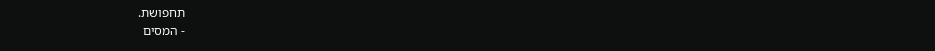תחפושת.
- המסים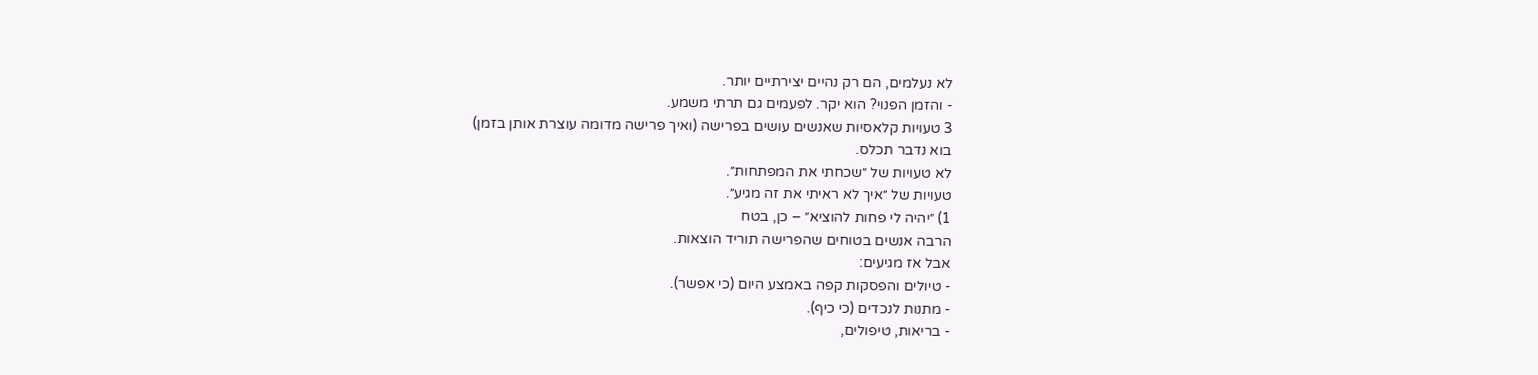לא נעלמים, הם רק נהיים יצירתיים יותר.
- והזמן הפנוי? הוא יקר. לפעמים גם תרתי משמע.
3 טעויות קלאסיות שאנשים עושים בפרישה (ואיך פרישה מדומה עוצרת אותן בזמן)
בוא נדבר תכלס.
לא טעויות של ״שכחתי את המפתחות״.
טעויות של ״איך לא ראיתי את זה מגיע״.
1) ״יהיה לי פחות להוציא״ – כן, בטח
הרבה אנשים בטוחים שהפרישה תוריד הוצאות.
אבל אז מגיעים:
- טיולים והפסקות קפה באמצע היום (כי אפשר).
- מתנות לנכדים (כי כיף).
- בריאות, טיפולים,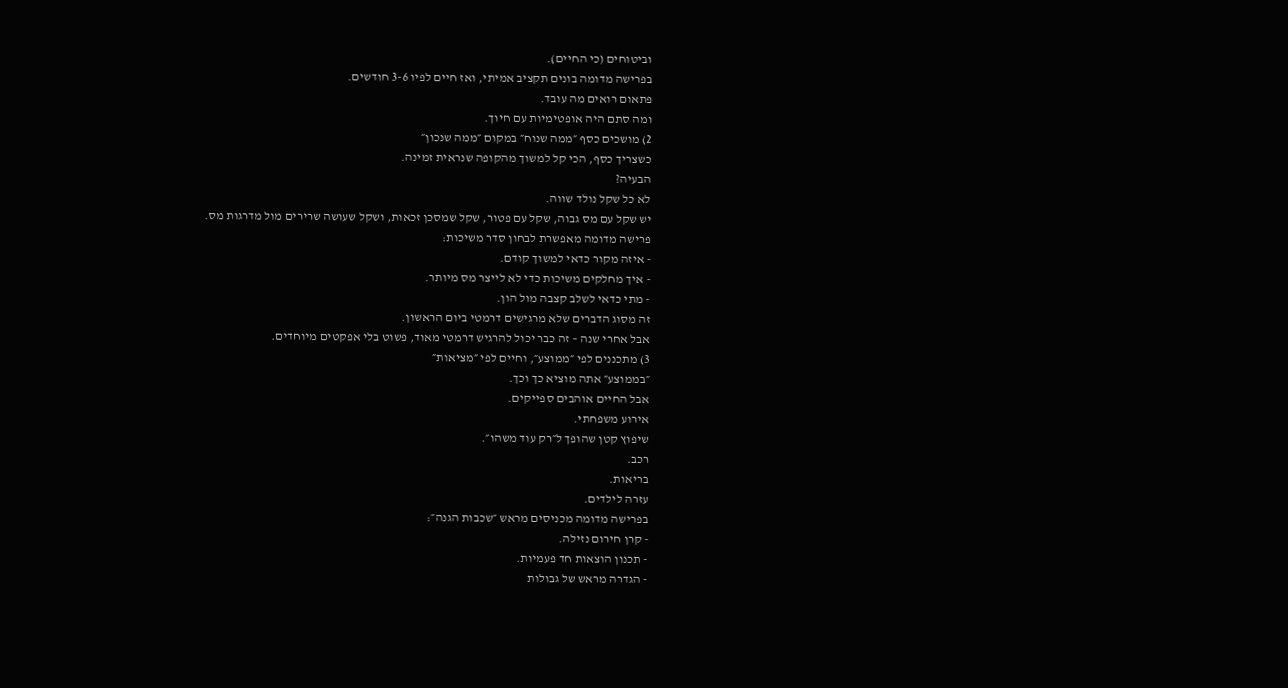וביטוחים (כי החיים).
בפרישה מדומה בונים תקציב אמיתי, ואז חיים לפיו 3-6 חודשים.
פתאום רואים מה עובד.
ומה סתם היה אופטימיות עם חיוך.
2) מושכים כסף ״ממה שנוח״ במקום ״ממה שנכון״
כשצריך כסף, הכי קל למשוך מהקופה שנראית זמינה.
הבעיה?
לא כל שקל נולד שווה.
יש שקל עם מס גבוה, שקל עם פטור, שקל שמסכן זכאות, ושקל שעושה שרירים מול מדרגות מס.
פרישה מדומה מאפשרת לבחון סדר משיכות:
- איזה מקור כדאי למשוך קודם.
- איך מחלקים משיכות כדי לא לייצר מס מיותר.
- מתי כדאי לשלב קצבה מול הון.
זה מסוג הדברים שלא מרגישים דרמטי ביום הראשון.
אבל אחרי שנה – זה כבר יכול להרגיש דרמטי מאוד, פשוט בלי אפקטים מיוחדים.
3) מתכננים לפי ״ממוצע״, וחיים לפי ״מציאות״
״בממוצע״ אתה מוציא כך וכך.
אבל החיים אוהבים ספייקים.
אירוע משפחתי.
שיפוץ קטן שהופך ל״רק עוד משהו״.
רכב.
בריאות.
עזרה לילדים.
בפרישה מדומה מכניסים מראש ״שכבות הגנה״:
- קרן חירום נזילה.
- תכנון הוצאות חד פעמיות.
- הגדרה מראש של גבולות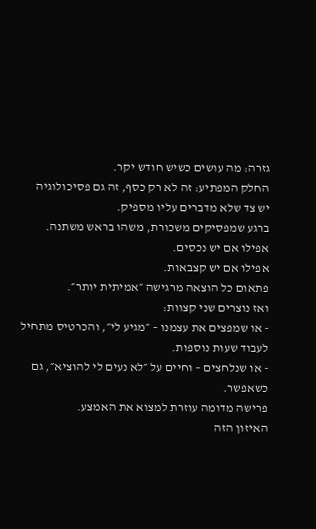גזרה: מה עושים כשיש חודש יקר.
החלק המפתיע: זה לא רק כסף, זה גם פסיכולוגיה
יש צד שלא מדברים עליו מספיק.
ברגע שמפסיקים משכורת, משהו בראש משתנה.
אפילו אם יש נכסים.
אפילו אם יש קצבאות.
פתאום כל הוצאה מרגישה ״אמיתית יותר״.
ואז נוצרים שני קצוות:
- או שמפצים את עצמנו – ״מגיע לי״, והכרטיס מתחיל לעבוד שעות נוספות.
- או שנלחצים – וחיים על ״לא נעים לי להוציא״, גם כשאפשר.
פרישה מדומה עוזרת למצוא את האמצע.
האיזון הזה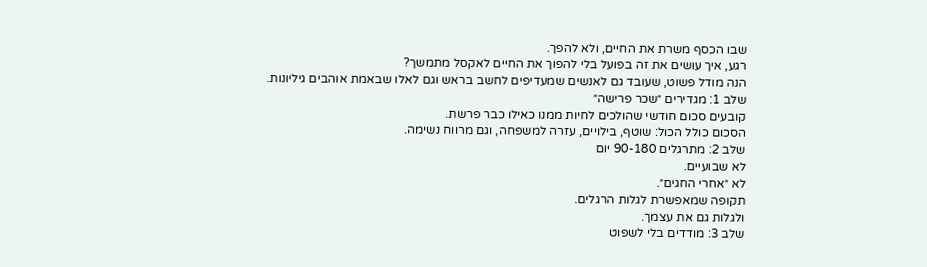שבו הכסף משרת את החיים, ולא להפך.
רגע, איך עושים את זה בפועל בלי להפוך את החיים לאקסל מתמשך?
הנה מודל פשוט, שעובד גם לאנשים שמעדיפים לחשב בראש וגם לאלו שבאמת אוהבים גיליונות.
שלב 1: מגדירים ״שכר פרישה״
קובעים סכום חודשי שהולכים לחיות ממנו כאילו כבר פרשת.
הסכום כולל הכול: שוטף, בילויים, עזרה למשפחה, וגם מרווח נשימה.
שלב 2: מתרגלים 90-180 יום
לא שבועיים.
לא ״אחרי החגים״.
תקופה שמאפשרת לגלות הרגלים.
ולגלות גם את עצמך.
שלב 3: מודדים בלי לשפוט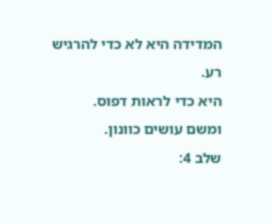המדידה היא לא כדי להרגיש רע.
היא כדי לראות דפוס.
ומשם עושים כוונון.
שלב 4: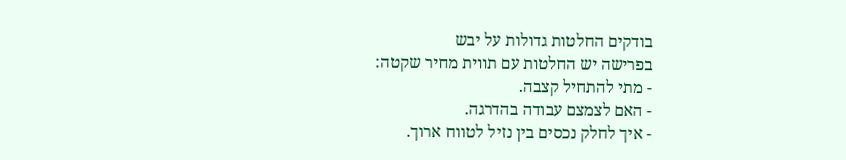בודקים החלטות גדולות על יבש
בפרישה יש החלטות עם תווית מחיר שקטה:
- מתי להתחיל קצבה.
- האם לצמצם עבודה בהדרגה.
- איך לחלק נכסים בין נזיל לטווח ארוך.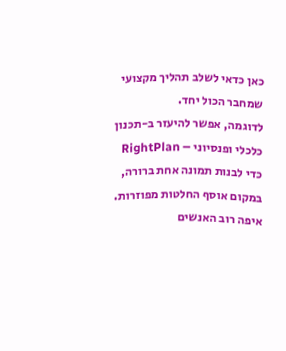כאן כדאי לשלב תהליך מקצועי שמחבר הכול יחד.
לדוגמה, אפשר להיעזר ב-תכנון כלכלי ופנסיוני – RightPlan כדי לבנות תמונה אחת ברורה, במקום אוסף החלטות מפוזרות.
איפה רוב האנשים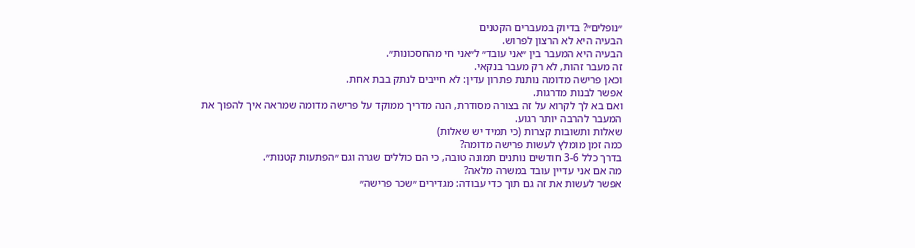״נופלים״? בדיוק במעברים הקטנים
הבעיה היא לא הרצון לפרוש.
הבעיה היא המעבר בין ״אני עובד״ ל״אני חי מהחסכונות״.
זה מעבר זהות, לא רק מעבר בנקאי.
וכאן פרישה מדומה נותנת פתרון עדין: לא חייבים לנתק בבת אחת.
אפשר לבנות מדרגות.
ואם בא לך לקרוא על זה בצורה מסודרת, הנה מדריך ממוקד על פרישה מדומה שמראה איך להפוך את המעבר להרבה יותר רגוע.
שאלות ותשובות קצרות (כי תמיד יש שאלות)
כמה זמן מומלץ לעשות פרישה מדומה?
בדרך כלל 3-6 חודשים נותנים תמונה טובה, כי הם כוללים שגרה וגם ״הפתעות קטנות״.
מה אם אני עדיין עובד במשרה מלאה?
אפשר לעשות את זה גם תוך כדי עבודה: מגדירים ״שכר פרישה״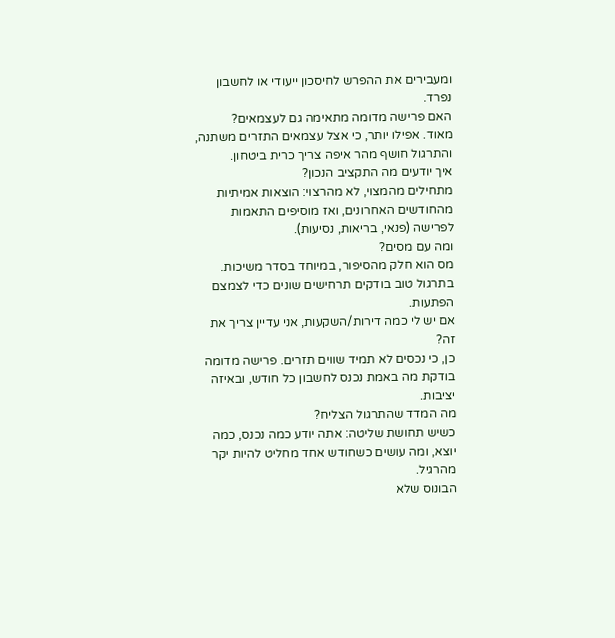ומעבירים את ההפרש לחיסכון ייעודי או לחשבון נפרד.
האם פרישה מדומה מתאימה גם לעצמאים?
מאוד. אפילו יותר, כי אצל עצמאים התזרים משתנה, והתרגול חושף מהר איפה צריך כרית ביטחון.
איך יודעים מה התקציב הנכון?
מתחילים מהמצוי, לא מהרצוי: הוצאות אמיתיות מהחודשים האחרונים, ואז מוסיפים התאמות לפרישה (פנאי, בריאות, נסיעות).
ומה עם מסים?
מס הוא חלק מהסיפור, במיוחד בסדר משיכות. בתרגול טוב בודקים תרחישים שונים כדי לצמצם הפתעות.
אם יש לי כמה דירות/השקעות, אני עדיין צריך את זה?
כן, כי נכסים לא תמיד שווים תזרים. פרישה מדומה בודקת מה באמת נכנס לחשבון כל חודש, ובאיזה יציבות.
מה המדד שהתרגול הצליח?
כשיש תחושת שליטה: אתה יודע כמה נכנס, כמה יוצא, ומה עושים כשחודש אחד מחליט להיות יקר מהרגיל.
הבונוס שלא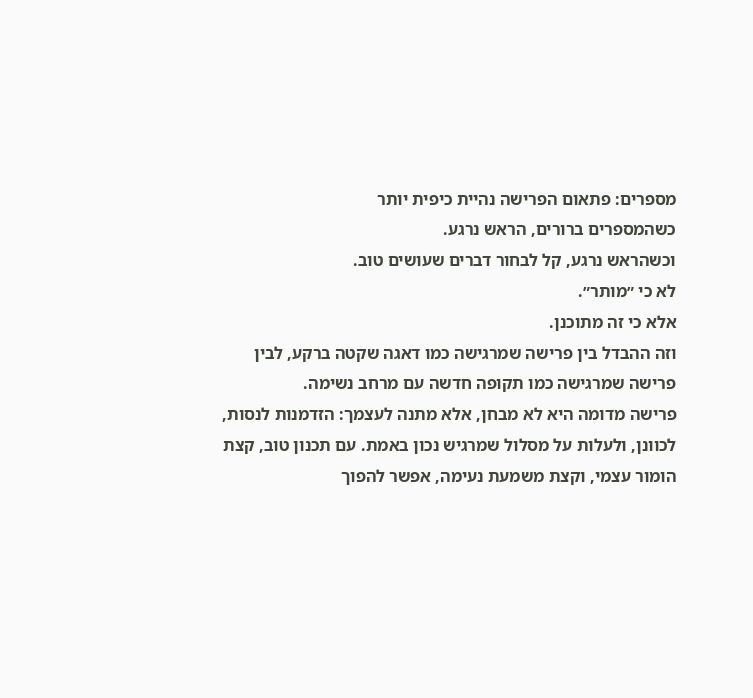מספרים: פתאום הפרישה נהיית כיפית יותר
כשהמספרים ברורים, הראש נרגע.
וכשהראש נרגע, קל לבחור דברים שעושים טוב.
לא כי ״מותר״.
אלא כי זה מתוכנן.
וזה ההבדל בין פרישה שמרגישה כמו דאגה שקטה ברקע, לבין פרישה שמרגישה כמו תקופה חדשה עם מרחב נשימה.
פרישה מדומה היא לא מבחן, אלא מתנה לעצמך: הזדמנות לנסות, לכוונן, ולעלות על מסלול שמרגיש נכון באמת. עם תכנון טוב, קצת הומור עצמי, וקצת משמעת נעימה, אפשר להפוך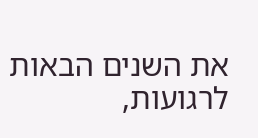את השנים הבאות לרגועות,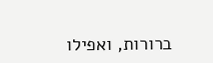ברורות, ואפילו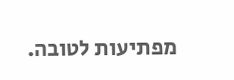מפתיעות לטובה.